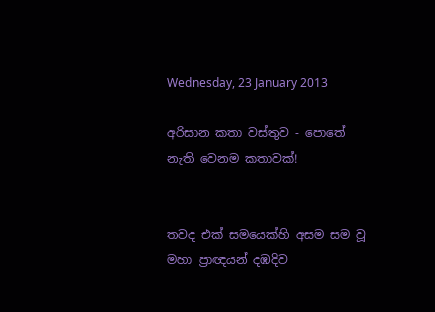Wednesday, 23 January 2013

අරිසාන කතා වස්තුව - පොතේ නැති වෙනම කතාවක්!


තවද එක් සමයෙක්හි අසම සම වූ මහා ප්‍රාඥයන් දඹදිව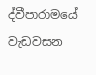ද්වීපාරාමයේ වැඩවසන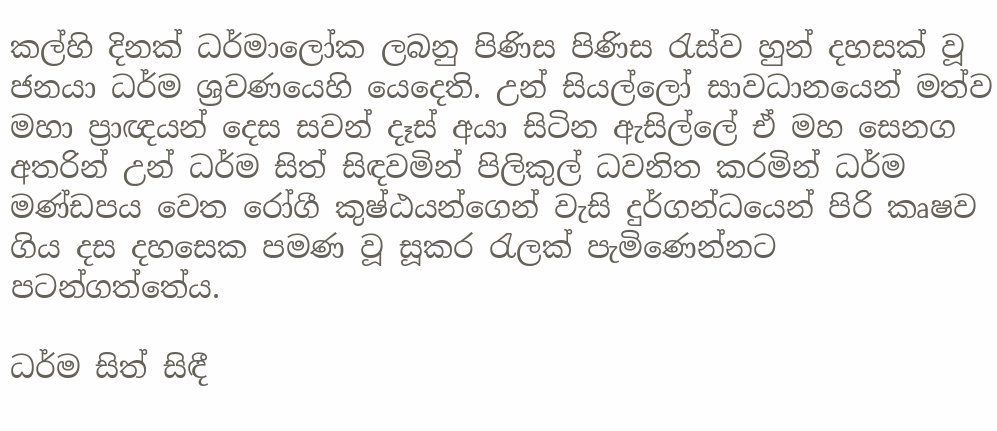කල්හි දිනක් ධර්මාලෝක ලබනු පිණිස පිණිස රැස්ව හුන් දහසක් වූ ජනයා ධර්ම ශ්‍රවණයෙහි යෙදෙති. උන් සියල්ලෝ සාවධානයෙන් මත්ව මහා ප්‍රාඥයන් දෙස සවන් දෑස් අයා සිටින ඇසිල්ලේ ඒ මහ සෙනග අතරින් උන් ධර්ම සිත් සිඳවමින් පිලිකුල් ධවනිත කරමින් ධර්ම මණ්ඩපය වෙත රෝගී කුෂ්ඨයන්ගෙන් වැසි දුර්ගන්ධයෙන් පිරි කෘෂව ගිය දස දහසෙක පමණ වූ සූකර රැලක් පැමිණෙන්නට පටන්ගත්තේය.

ධර්ම සිත් සිඳී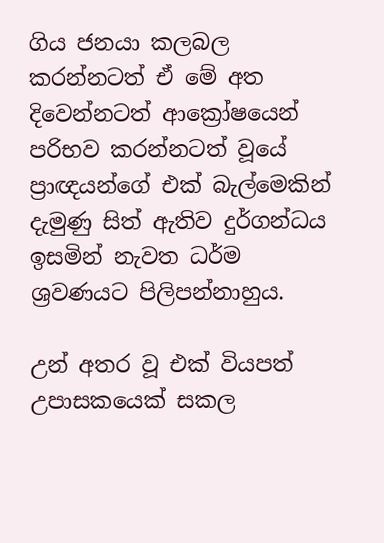ගිය ජනයා කලබල කරන්නටත් ඒ මේ අත දිවෙන්නටත් ආක්‍රෝෂයෙන් පරිභව කරන්නටත් වූයේ ප්‍රාඥයන්ගේ එක් බැල්මෙකින් දැමුණු සිත් ඇතිව දුර්ගන්ධය ඉසමින් නැවත ධර්ම ශ්‍රවණයට පිලිපන්නාහුය.

උන් අතර වූ එක් වියපත් උපාසකයෙක් සකල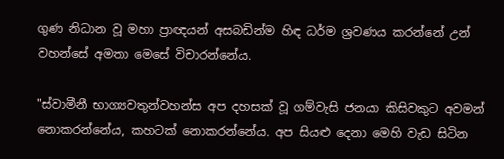ගුණ නිධාන වූ මහා ප්‍රාඥයන් අසබඩින්ම හිඳ ධර්ම ශ්‍රවණය කරන්නේ උන් වහන්සේ අමතා මෙසේ විචාරන්නේය.

"ස්වාමීනී භාග්‍යවතුන්වහන්ස අප දහසක් වූ ගම්වැසි ජනයා කිසිවකුට අවමන් නොකරන්නේය, කහටක් නොකරන්නේය. අප සියළු දෙනා මෙහි වැඩ සිටින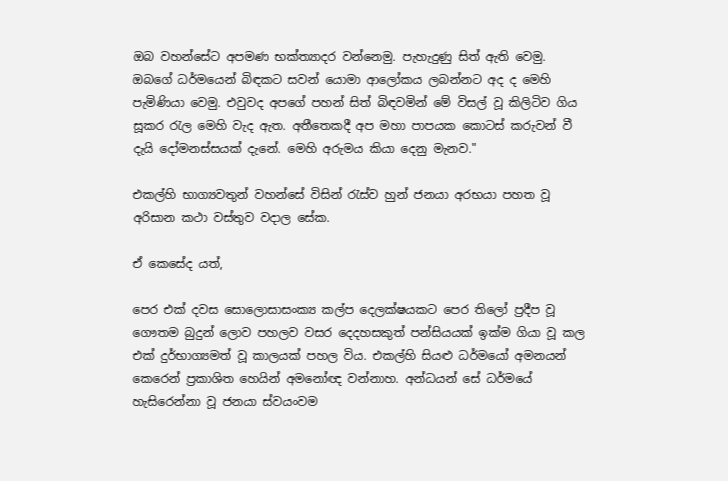ඔබ වහන්සේට අපමණ භක්ත්‍යාදර ‍වන්නෙමු. පැහැදුණු සිත් ඇති වෙමු. ඔබගේ ධර්මයෙන් බිඳකට සවන් යොමා ආලෝකය ලබන්නට අද ද මෙහි පැමිණියා වෙමු. එවුවද අපගේ පහන් සිත් බිඳවමින් මේ විසල් වූ කිලිටිව ගිය සූකර රැල මෙහි වැද ඇත. අතීතෙකදී අප මහා පාපයක කොටස් කරුවන් වී දැයි දෝමනස්සයක් දැනේ. මෙහි අරුමය කියා දෙනු මැනව."

එකල්හි භාග්‍යවතුන් වහන්සේ විසින් රැස්ව හුන් ජනයා අරභයා පහත වූ අරිසාන කථා වස්තුව වදාල සේක.

ඒ කෙසේද යත්,

පෙර එක් දවස සොලොසාසංක්‍ය කල්ප දෙලක්ෂයකට පෙර තිලෝ ප්‍රදීප වූ ගෞතම බුදුන් ලොව පහලව වසර දෙදහසකුත් පන්සියයක් ඉක්ම ගියා වූ කල එක් දුර්භාග්‍යමත් වූ කාලයක් පහල විය. එකල්හි සියළු ධර්මයෝ අමනයන් කෙරෙන් ප්‍රකාශිත හෙයින් අමනෝඥ වන්නාහ. අන්ධයන් සේ ධර්මයේ හැසිරෙන්නා වූ ජනයා ස්වයංවම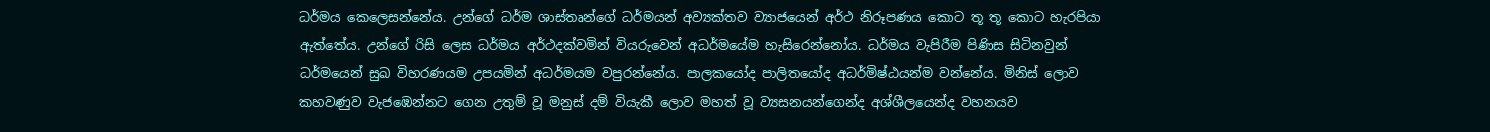ධර්මය කෙලෙසන්නේය. උන්ගේ ධර්ම ශාස්තෘන්ගේ ධර්මයන් අව්‍යක්තව ව්‍යාජයෙන් අර්ථ නිරූපණය කොට තූ තූ කොට හැරපියා ඇත්තේය. උන්ගේ රිසි ලෙස ධර්මය අර්ථදක්වමින් වියරුවෙන් අධර්මයේම හැසිරෙන්නෝය. ධර්මය වැපිරීම පිණිස සිටිනවුන් ධර්මයෙන් සුඛ විහරණයම උපයමින් අධර්මයම වපුරන්නේය. පාලකයෝද පාලිතයෝද අධර්මිෂ්ඨයන්ම වන්නේය. මිනිස් ලොව කහවණුව වැජඹෙන්නට ගෙන උතුම් වූ මනුස් දම් වියැකී ලොව මහත් වූ ව්‍යසනයන්ගෙන්ද අශ්ශීලයෙන්ද වහනයව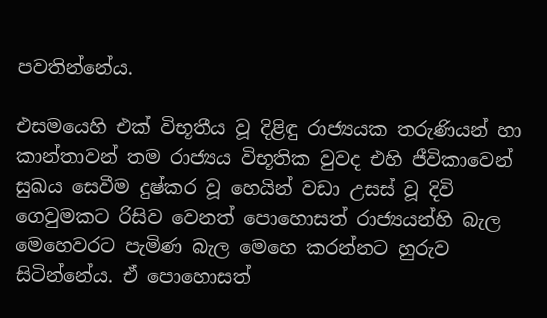පවතින්නේය.

එසමයෙහි එක් විභූතීය වූ දිළිඳු රාජ්‍යයක තරුණියන් හා කාන්තාවන් තම රාජ්‍යය විභූතික වුවද එහි ජීවිකාවෙන් සුඛය සෙවීම දුෂ්කර වූ හෙයින් වඩා උසස් වූ දිවි ගෙවුමකට රිසිව වෙනත් පොහොසත් රාජ්‍යයන්හි බැල මෙහෙවරට පැමිණ බැල මෙහෙ කරන්නට හුරුව සිටින්නේය. ඒ පොහොසත්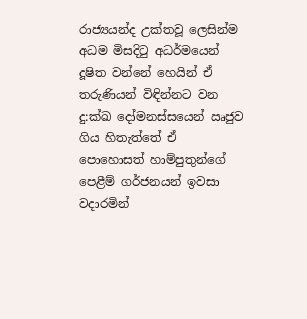රාජ්‍යයන්ද උක්තවූ ලෙසින්ම අධම මිසදිටු අධර්මයෙන් දූෂිත වන්නේ හෙයින් ඒ තරුණියන් විඳින්නට වන දු:ක්ඛ දෝමනස්සයෙන් ඍජුව ගිය හිතැත්තේ ඒ පොහොසත් හාම්පුතුන්ගේ පෙළීම් ගර්ජනයන් ඉවසා වදාරමින්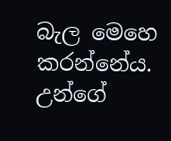බැල මෙහෙ කරන්නේය. උන්ගේ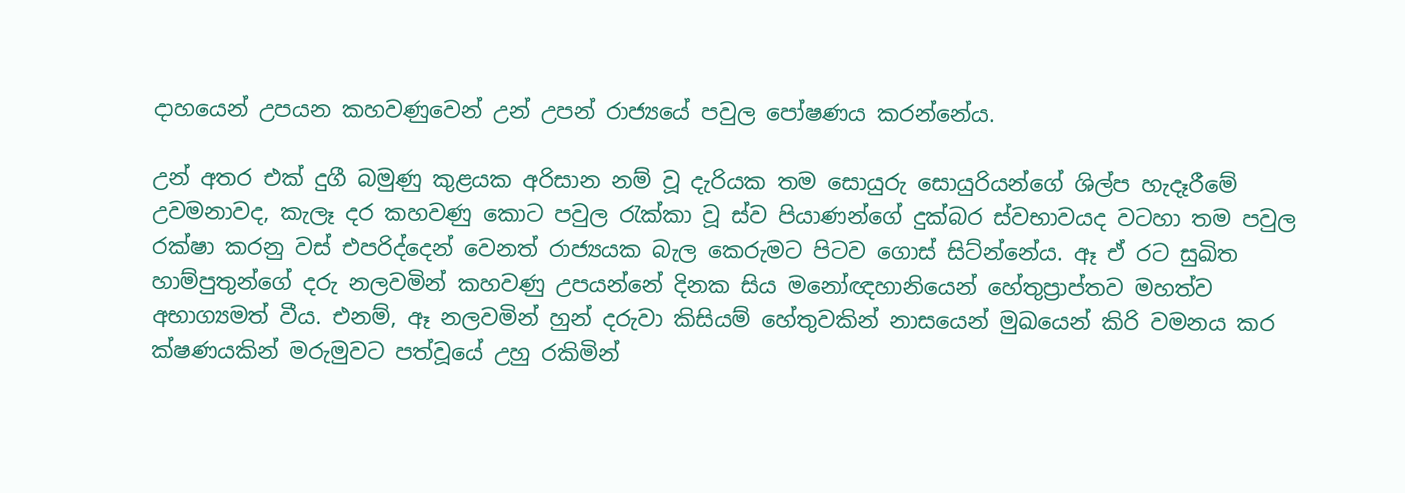දාහයෙන් උපයන කහවණුවෙන් උන් උපන් රාජ්‍යයේ පවුල පෝෂණය කරන්නේය.

උන් අතර එක් දුගී බමුණු කුළයක අරිසාන නම් වූ දැරියක තම සොයුරු සොයුරියන්ගේ ශිල්ප හැදෑරීමේ උවමනාවද, කැලෑ දර කහවණු කොට පවුල රැක්කා වූ ස්ව පියාණන්ගේ දුක්බර ස්වභාවයද වටහා තම පවුල රක්ෂා කරනු වස් එපරිද්දෙන් වෙනත් රාජ්‍යයක බැල කෙරුමට පිටව ගොස් සිට්න්නේය. ඈ ඒ රට සුඛිත හාම්පුතුන්ගේ දරු නලවමින් කහවණු උපයන්නේ දිනක සිය මනෝඥහානියෙන් හේතුප්‍රාප්තව මහත්ව අභාග්‍යමත් වීය. එනම්, ඈ නලවමින් හුන් දරුවා කිසියම් හේතුවකින් නාසයෙන් මුඛයෙන් කිරි වමනය කර ක්ෂණයකින් මරුමුවට පත්වූයේ උහු රකිමින්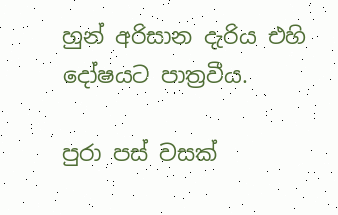හුන් අරිසාන දැරිය එහි දෝෂයට පාත්‍රවීය.

පුරා පස් වසක්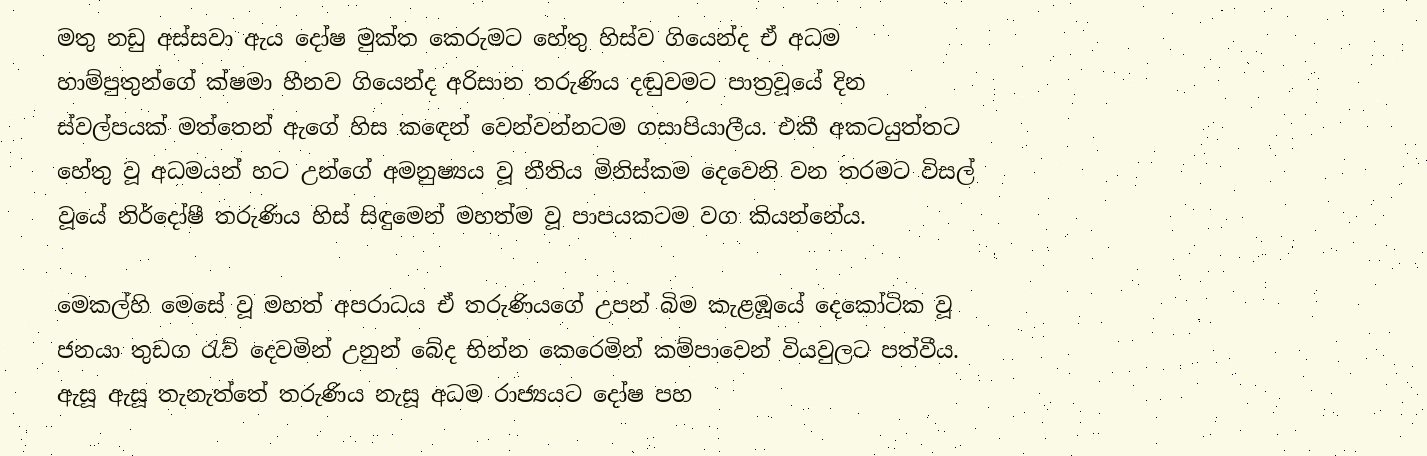මතු නඩු අස්සවා ඇය දෝෂ මුක්ත කෙරුමට හේතු හිස්ව ගියෙන්ද ඒ අධම හාම්පුතුන්ගේ ක්ෂමා හීනව ගියෙන්ද අරිසාන තරුණිය දඬුවමට පාත්‍රවූයේ දින ස්වල්පයක් මත්තෙන් ඇගේ හිස කඳෙන් වෙන්වන්නටම ගසාපියාලීය. එකී අකටයුත්තට හේතු වූ අධමයන් හට උන්ගේ අමනුෂ්‍යය වූ නීතිය මිනිස්කම දෙවෙනි වන තරමට විසල් වූයේ නිර්දෝෂී තරුණිය හිස් සිඳුමෙන් මහත්ම වූ පාපයකටම වග කියන්නේය.

මෙකල්හි මෙසේ වූ මහත් අපරාධය ඒ තරුණියගේ උපන් බිම කැළඹූයේ දෙකෝටික වූ ජනයා තුඩග රැව් දෙවමින් උනුන් බේද භින්න කෙරෙමින් කම්පාවෙන් වියවුලට පත්වීය. ඇසූ ඇසූ තැනැත්තේ තරුණිය නැසූ අධම රාජ්‍යයට දෝෂ පහ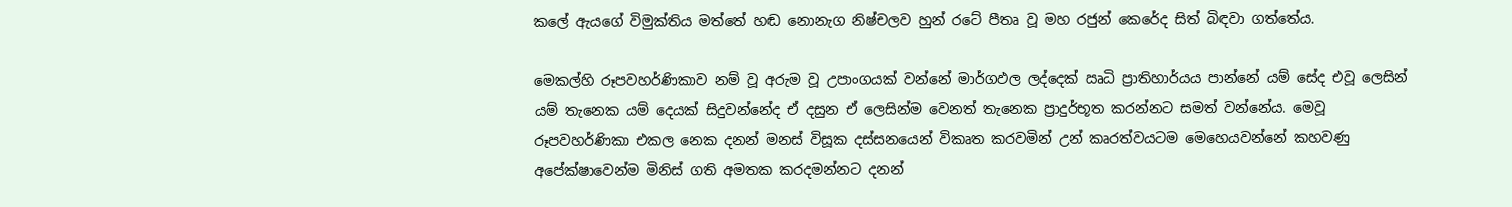කලේ ඇයගේ විමුක්තිය මත්තේ හඬ නොනැග නිෂ්චලව හුන් රටේ පීතෘ වූ මහ රජුන් කෙරේද සිත් බිඳවා ගත්තේය.

මෙකල්හි රූපවහර්ණිකාව නම් වූ අරුම වූ උපාංගයක් වන්නේ මාර්ගඵල ලද්දෙක් ඍධි ප්‍රාතිහාර්යය පාන්නේ යම් සේද එවූ ලෙසින් යම් තැනෙක යම් දෙයක් සිදුවන්නේද ඒ දසුන ඒ ලෙසින්ම වෙනත් තැනෙක ප්‍රාදුර්භූත කරන්නට සමත් වන්නේය. මෙවූ රූපවහර්ණිකා එකල නෙක දනන් මනස් විසූක දස්සනයෙන් විකෘත කරවමින් උන් කෘරත්වයටම මෙහෙයවන්නේ කහවණු අපේක්ෂාවෙන්ම මිනිස් ගති අම‍තක කරදමන්නට දනන්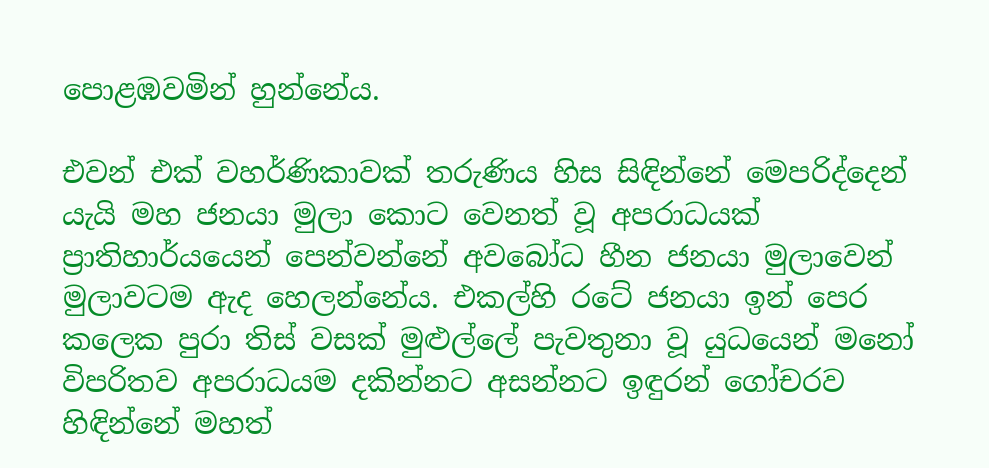පොළඹවමින් හුන්නේය.

එවන් එක් වහර්ණිකාවක් තරුණිය හිස සිඳින්නේ මෙපරිද්දෙන් යැයි මහ ජනයා මුලා කොට වෙනත් වූ අපරාධයක් ප්‍රාතිහාර්යයෙන් පෙන්වන්නේ අවබෝධ හීන ජනයා මුලාවෙන් මුලාවටම ඇද හෙලන්නේය. එකල්හි රටේ ජනයා ඉන් පෙර කලෙක පුරා තිස් වසක් මුළුල්ලේ පැවතුනා වූ යුධයෙන් මනෝ විපරිතව අපරාධයම දකින්නට අසන්නට ඉඳුරන් ගෝචරව හිඳින්නේ මහත්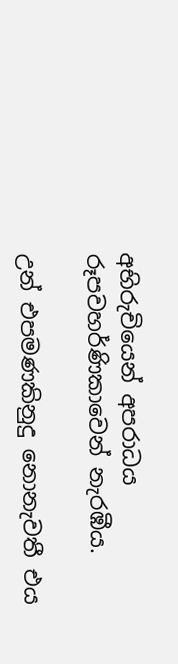අභිරුචියෙන් අපරාධය රූපවහර්ණිකාවෙන් නැරඹීය.

උන් එපමණකිනුදු නොනැවතී එය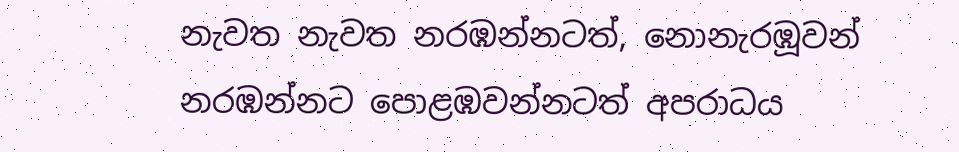නැවත නැවත නරඹන්නටත්, නොනැරඹූවන් නරඹන්නට පොළඹවන්නටත් අපරාධය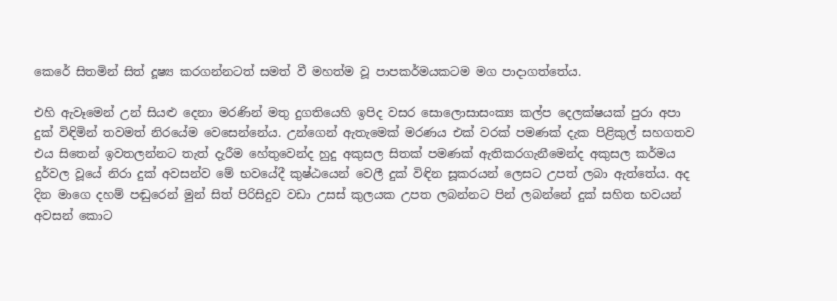කෙරේ සිතමින් සිත් දූෂ්‍ය කරගන්නටත් සමත් වී මහත්ම වූ පාපකර්මයකටම මග පාදාගත්තේය.

එහි ඇවෑමෙන් උන් සියළු දෙනා මරණින් මතු දුගතියෙහි ඉපිද වසර සොලොසාසංක්‍ය කල්ප දෙලක්ෂයක් පුරා අපා දුක් විඳිමින් තවමත් නිරයේම වෙසෙන්නේය. උන්ගෙන් ඇතැමෙක් මරණය එක් වරක් පමණක් දැක පිළිකුල් සහගතව එය සිතෙන් ඉවතලන්නට තැත් දැරීම හේතුවෙන්ද හුදු අකුසල සිතක් පමණක් ඇතිකරගැනීමෙන්ද අකුසල කර්මය දුර්වල වූයේ නිරා දුක් අවසන්ව මේ භවයේදී කුෂ්ඨයෙන් වෙලී දුක් විඳින සූකරයන් ලෙසට උපත් ලබා ඇත්තේය. අද දින මාගෙ දහම් පඬුරෙන් මුන් සිත් පිරිසිදුව වඩා උසස් කුලයක උපත ලබන්නට පින් ලබන්නේ දුක් සහිත භවයන් අවසන් කොට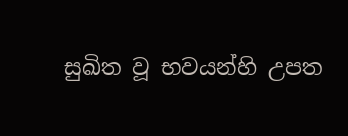සුඛිත වූ භවයන්හි උපත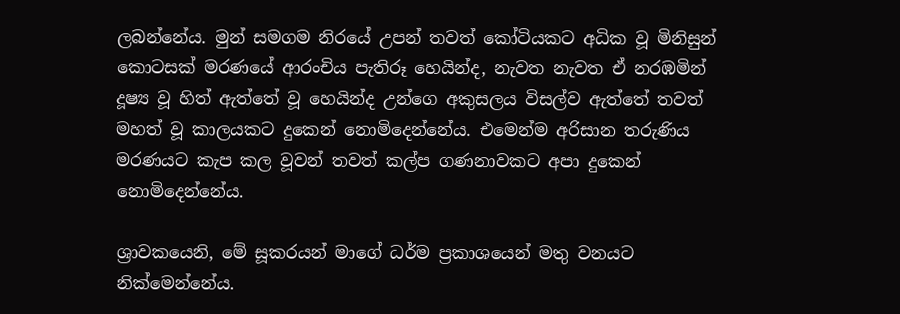ලබන්නේය. මුන් සමගම නිරයේ උපන් තවත් කෝටියකට අධික වූ මිනිසුන් කොටසක් මරණයේ ආරංචිය පැතිරූ හෙයින්ද, නැවත නැවත ඒ නරඹමින් දූෂ්‍ය වූ හිත් ඇත්තේ වූ හෙයින්ද උන්ගෙ අකුසලය විසල්ව ඇත්තේ තවත් මහත් වූ කාලයකට දුකෙන් නොමිදෙන්නේය. එමෙන්ම අරිසාන තරුණිය මරණයට කැප කල වූවන් තවත් කල්ප ගණනාවකට අපා දුකෙන් නොමිදෙන්නේය.

ශ්‍රාවකයෙනි, මේ සූකරයන් මාගේ ධර්ම ප්‍රකාශයෙන් මතු වනයට නික්මෙන්නේය.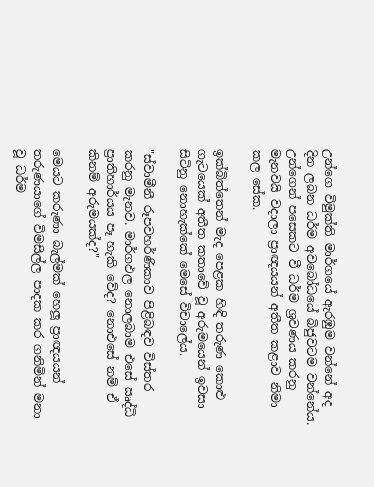උන්ගෙ විමුක්ති මාර්ගයේ ඇරඹුම වන්නේ අද දින ලබන ධර්ම අවබෝධයේ බිජුවටම වන්නේය. උන්ගෙන් පසෙකට වී ධර්ම ශ්‍රවණය කරනු මැනවයි වදාලා ප්‍රාඥයයන් අතීත කළාව නිමා කල සේක.

ඉක්බිත්තෙන් මැද පෙළක හිඳි තරුණ කොළු ගැටයෙක් අතීත කතාවේ වූ අරුමයෙන් ඉවසා සිටිනු නොහැක්කේ මෙසේ විචාලේය.

"ස්වාමීනී රූපවහර්ණිකාව පිළිබඳව විස්තර කරනු මැනව. මාර්ගඵල නොලබාම එසේ ඍද්ධි ප්‍රාතිහාර්යය පෑ හැකි වේද? නොඑසේ නම් ඒ කිනම් අරුමයක්ද?"

මෙයට කරුණා බැල්මක් හෙලූ ප්‍රාඥයයන් තරුණයාගේ විමසිල්ල පාදක කර ගනිමින් මනා වූ ධර්ම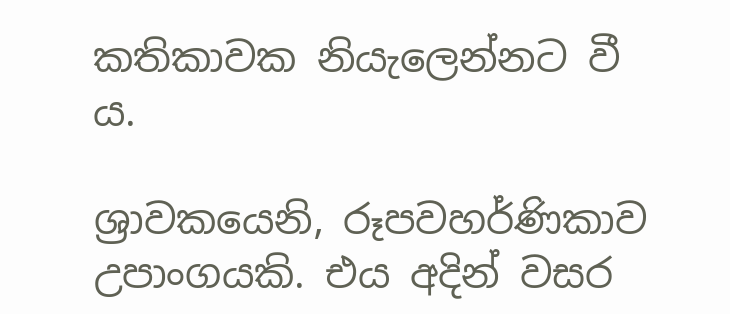කතිකාවක නියැලෙන්නට වී ය.

ශ්‍රාවකයෙනි, රූපවහර්ණිකාව උපාංගයකි. එය අදින් වසර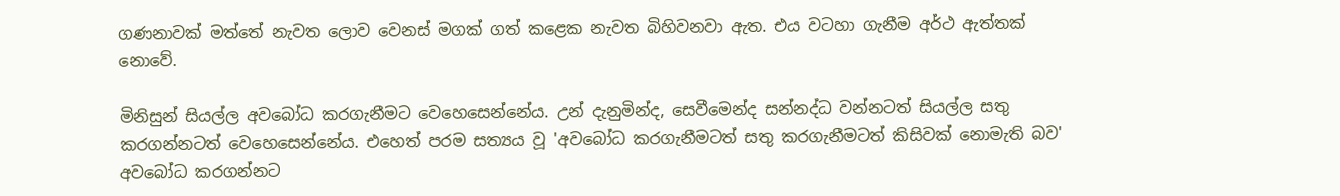ගණනාවක් මත්තේ නැවත ලොව වෙනස් මගක් ගත් කළෙක නැවත බිහිවනවා ඇත. එය වටහා ගැනීම අර්ථ ඇත්තක් නොවේ.

මිනිසුන් සියල්ල අවබෝධ කරගැනීමට වෙහෙසෙන්නේය. උන් දැනුමින්ද, සෙවීමෙන්ද සන්නද්ධ වන්නටත් සියල්ල සතු කරගන්නටත් වෙහෙසෙන්නේය. එහෙත් පරම සත්‍යය වූ 'අවබෝධ කරගැනීමටත් සතු කරගැනීමටත් කිසිවක් නොමැති බව' අවබෝධ කරගන්නට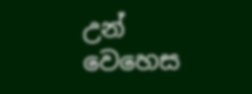උන් වෙහෙස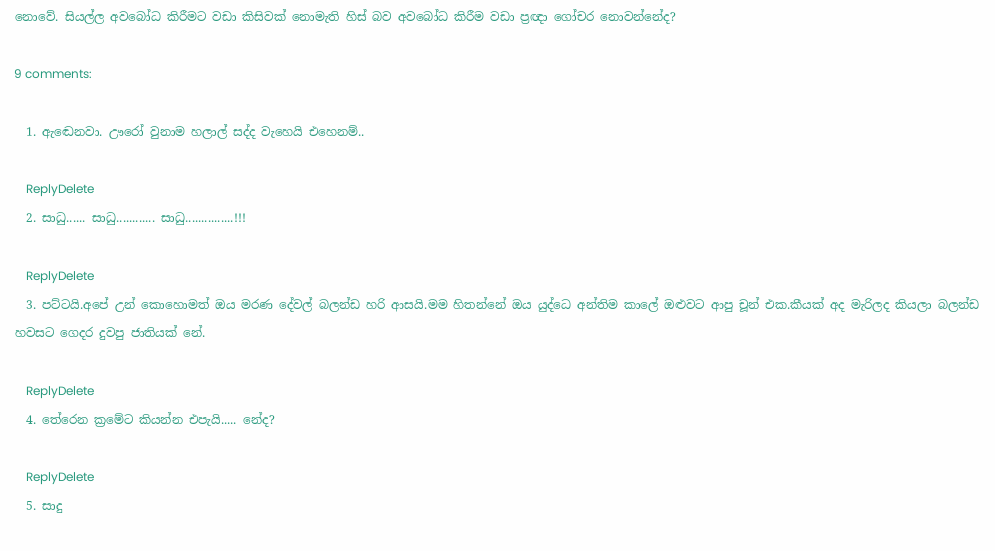නොවේ. සියල්ල අවබෝධ කිරීමට වඩා කිසිවක් නොමැති හිස් බව අවබෝධ කිරීම වඩා ප්‍රඥා ගෝචර නොවන්නේද?

9 comments:

  1. ඇඬෙනවා. ඌරෝ වුනාම හලාල් සද්ද වැහෙයි එහෙනම්..

    ReplyDelete
  2. සාධු...... සාධු............ සාධු...............!!!

    ReplyDelete
  3. පට්ටයි.අපේ උන් කොහොමත් ඔය මරණ දේවල් බලන්ඩ හරි ආසයි.මම හිතන්නේ ඔය යුද්ධෙ අන්තිම කාලේ ඔළුවට ආපු චූන් එක.කීයක් අද මැරිලද කියලා බලන්ඩ හවසට ගෙදර දුවපු ජාතියක් නේ.

    ReplyDelete
  4. තේරෙන ක්‍රමේට කියන්න එපැයි..... නේද?

    ReplyDelete
  5. සාදු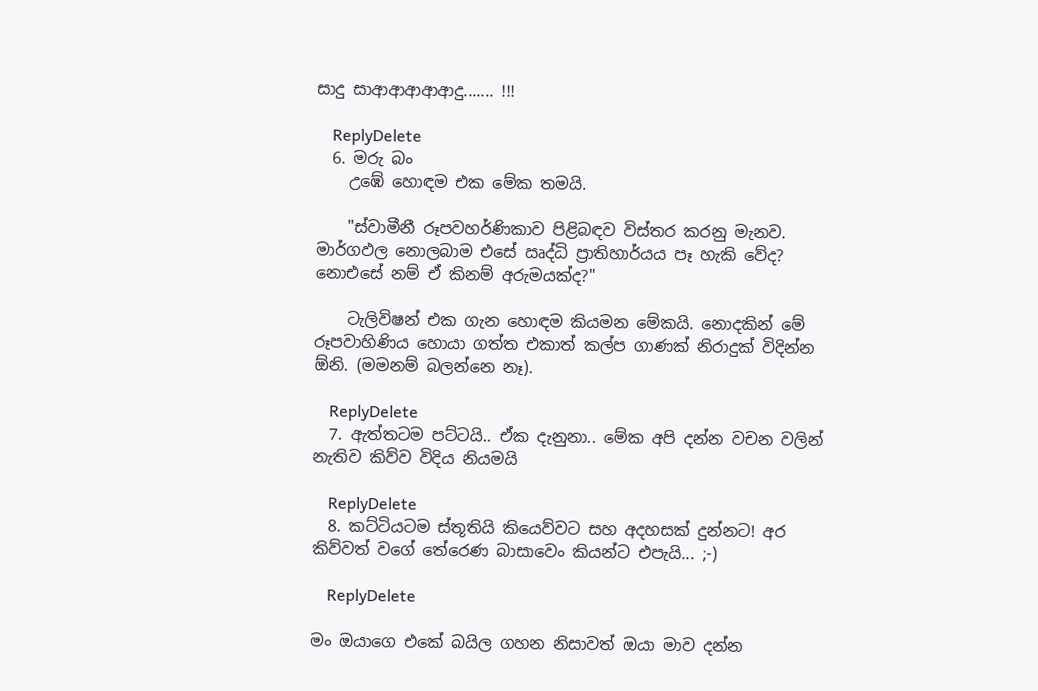සාදු සාආආආආආදු....... !!!

    ReplyDelete
  6. මරු බං
    උඹේ හොඳම එක මේක තමයි.

    "ස්වාමීනී රූපවහර්ණිකාව පිළිබඳව විස්තර කරනු මැනව. මාර්ගඵල නොලබාම එසේ ඍද්ධි ප්‍රාතිහාර්යය පෑ හැකි වේද? නොඑසේ නම් ඒ කිනම් අරුමයක්ද?"

    ටැලිවිෂන් එක ගැන හොඳම කියමන මේකයි. නොදකින් මේ රූපවාහිණිය හොයා ගත්ත එකාත් කල්ප ගාණක් නිරාදුක් විදින්න ඕනි. (මමනම් බලන්නෙ නෑ).

    ReplyDelete
  7. ඇත්තටම පට්ටයි.. ඒක දැනුනා.. මේක අපි දන්න වචන වලින් නැතිව කිව්ව විදිය නියමයි

    ReplyDelete
  8. කට්ටියටම ස්තූතියි කියෙව්වට සහ අදහසක් දුන්නට! අර කිව්වත් වගේ තේරෙණ බාසාවෙං කියන්ට එපැයි... ;-)

    ReplyDelete

මං ඔයාගෙ එකේ බයිල ගහන නිසාවත් ඔයා මාව දන්න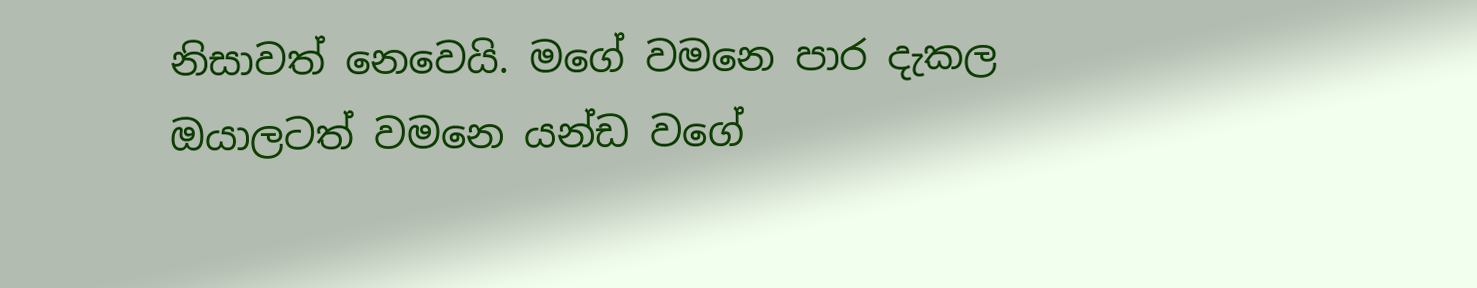නිසාවත් නෙවෙයි. මගේ වමනෙ පාර දැකල ඔයාලටත් වමනෙ යන්ඩ වගේ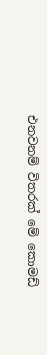එනවනම් විතරක් මේ කොමඩ්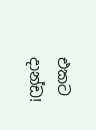එකට දාන්ඩ!